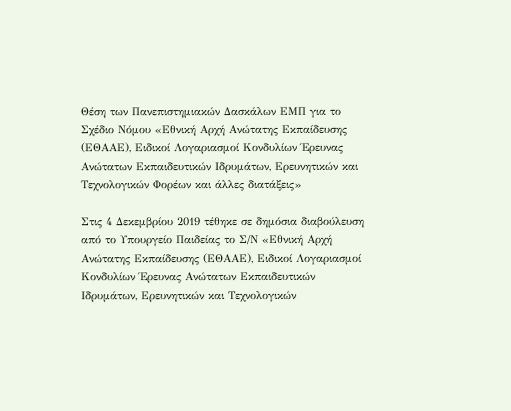Θέση των Πανεπιστημιακών Δασκάλων ΕΜΠ για το Σχέδιο Νόμου «Εθνική Αρχή Ανώτατης Εκπαίδευσης (ΕΘΑΑΕ), Ειδικοί Λογαριασμοί Κονδυλίων Έρευνας Ανώτατων Εκπαιδευτικών Ιδρυμάτων, Ερευνητικών και Τεχνολογικών Φορέων και άλλες διατάξεις»

Στις 4 Δεκεμβρίου 2019 τέθηκε σε δημόσια διαβούλευση από το Υπουργείο Παιδείας το Σ/Ν «Εθνική Αρχή Ανώτατης Εκπαίδευσης (ΕΘΑΑΕ), Ειδικοί Λογαριασμοί Κονδυλίων Έρευνας Ανώτατων Εκπαιδευτικών Ιδρυμάτων, Ερευνητικών και Τεχνολογικών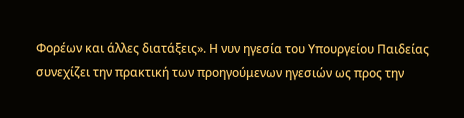Φορέων και άλλες διατάξεις». Η νυν ηγεσία του Υπουργείου Παιδείας συνεχίζει την πρακτική των προηγούμενων ηγεσιών ως προς την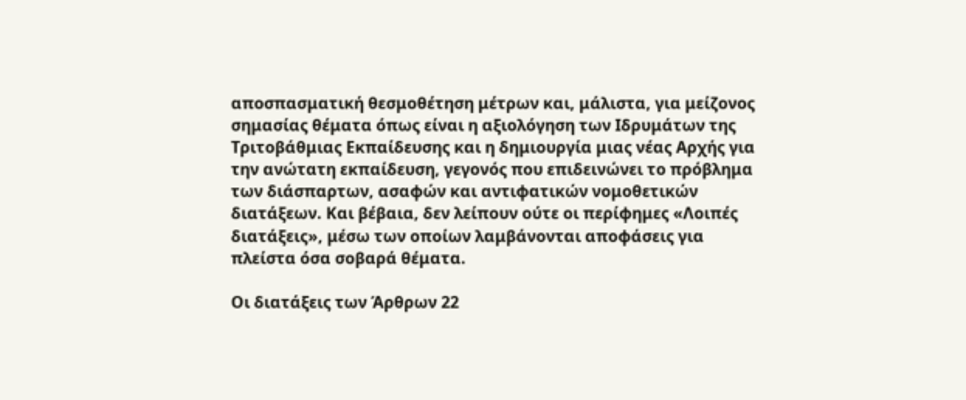αποσπασματική θεσμοθέτηση μέτρων και, μάλιστα, για μείζονος σημασίας θέματα όπως είναι η αξιολόγηση των Ιδρυμάτων της Τριτοβάθμιας Εκπαίδευσης και η δημιουργία μιας νέας Αρχής για την ανώτατη εκπαίδευση, γεγονός που επιδεινώνει το πρόβλημα των διάσπαρτων, ασαφών και αντιφατικών νομοθετικών διατάξεων. Και βέβαια, δεν λείπουν ούτε οι περίφημες «Λοιπές διατάξεις», μέσω των οποίων λαμβάνονται αποφάσεις για πλείστα όσα σοβαρά θέματα.

Οι διατάξεις των Άρθρων 22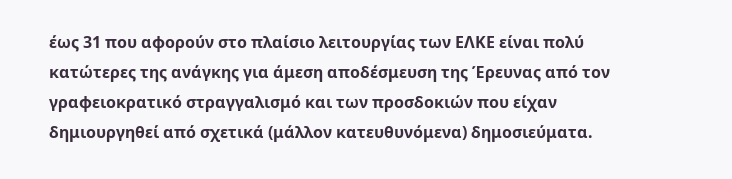έως 31 που αφορούν στο πλαίσιο λειτουργίας των ΕΛΚΕ είναι πολύ κατώτερες της ανάγκης για άμεση αποδέσμευση της Έρευνας από τον γραφειοκρατικό στραγγαλισμό και των προσδοκιών που είχαν δημιουργηθεί από σχετικά (μάλλον κατευθυνόμενα) δημοσιεύματα.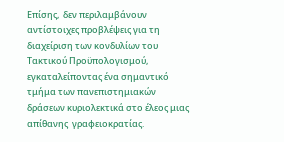Επίσης,  δεν περιλαμβάνουν αντίστοιχες προβλέψεις για τη διαχείριση των κονδυλίων του Τακτικού Προϋπολογισμού, εγκαταλείποντας ένα σημαντικό τμήμα των πανεπιστημιακών δράσεων κυριολεκτικά στο έλεος μιας απίθανης  γραφειοκρατίας.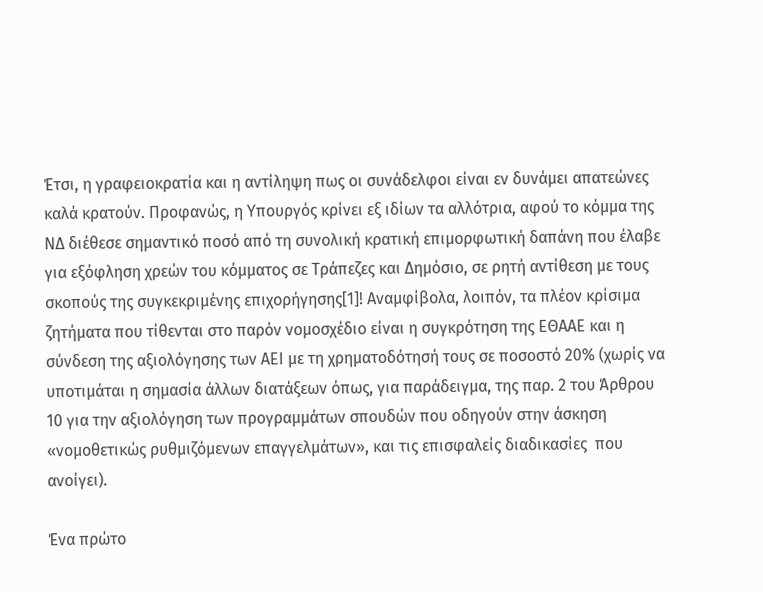Έτσι, η γραφειοκρατία και η αντίληψη πως οι συνάδελφοι είναι εν δυνάμει απατεώνες καλά κρατούν. Προφανώς, η Υπουργός κρίνει εξ ιδίων τα αλλότρια, αφού το κόμμα της ΝΔ διέθεσε σημαντικό ποσό από τη συνολική κρατική επιμορφωτική δαπάνη που έλαβε για εξόφληση χρεών του κόμματος σε Τράπεζες και Δημόσιο, σε ρητή αντίθεση με τους σκοπούς της συγκεκριμένης επιχορήγησης[1]! Αναμφίβολα, λοιπόν, τα πλέον κρίσιμα ζητήματα που τίθενται στο παρόν νομοσχέδιο είναι η συγκρότηση της ΕΘΑΑΕ και η σύνδεση της αξιολόγησης των ΑΕΙ με τη χρηματοδότησή τους σε ποσοστό 20% (χωρίς να υποτιμάται η σημασία άλλων διατάξεων όπως, για παράδειγμα, της παρ. 2 του Άρθρου 10 για την αξιολόγηση των προγραμμάτων σπουδών που οδηγούν στην άσκηση «νομοθετικώς ρυθμιζόμενων επαγγελμάτων», και τις επισφαλείς διαδικασίες  που ανοίγει).

Ένα πρώτο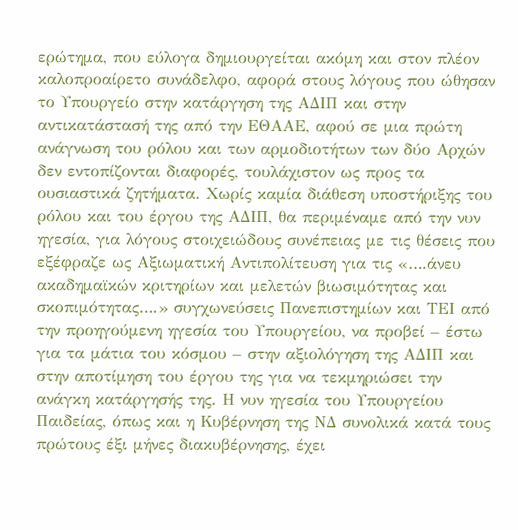ερώτημα, που εύλογα δημιουργείται ακόμη και στον πλέον καλοπροαίρετο συνάδελφο, αφορά στους λόγους που ώθησαν το Υπουργείο στην κατάργηση της ΑΔΙΠ και στην αντικατάστασή της από την ΕΘΑΑΕ, αφού σε μια πρώτη ανάγνωση του ρόλου και των αρμοδιοτήτων των δύο Αρχών δεν εντοπίζονται διαφορές, τουλάχιστον ως προς τα ουσιαστικά ζητήματα. Χωρίς καμία διάθεση υποστήριξης του ρόλου και του έργου της ΑΔΙΠ, θα περιμέναμε από την νυν ηγεσία, για λόγους στοιχειώδους συνέπειας με τις θέσεις που εξέφραζε ως Αξιωματική Αντιπολίτευση για τις «….άνευ ακαδημαϊκών κριτηρίων και μελετών βιωσιμότητας και σκοπιμότητας….» συγχωνεύσεις Πανεπιστημίων και ΤΕΙ από την προηγούμενη ηγεσία του Υπουργείου, να προβεί – έστω για τα μάτια του κόσμου – στην αξιολόγηση της ΑΔΙΠ και στην αποτίμηση του έργου της για να τεκμηριώσει την ανάγκη κατάργησής της. Η νυν ηγεσία του Υπουργείου Παιδείας, όπως και η Κυβέρνηση της ΝΔ συνολικά κατά τους πρώτους έξι μήνες διακυβέρνησης, έχει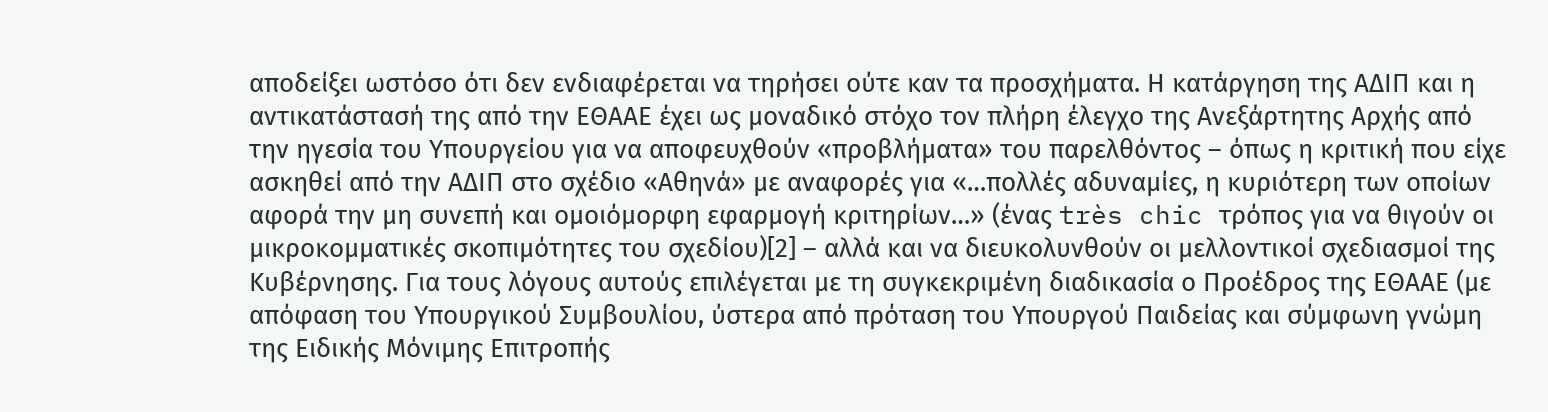αποδείξει ωστόσο ότι δεν ενδιαφέρεται να τηρήσει ούτε καν τα προσχήματα. Η κατάργηση της ΑΔΙΠ και η αντικατάστασή της από την ΕΘΑΑΕ έχει ως μοναδικό στόχο τον πλήρη έλεγχο της Ανεξάρτητης Αρχής από την ηγεσία του Υπουργείου για να αποφευχθούν «προβλήματα» του παρελθόντος – όπως η κριτική που είχε ασκηθεί από την ΑΔΙΠ στο σχέδιο «Αθηνά» με αναφορές για «…πολλές αδυναμίες, η κυριότερη των οποίων αφορά την μη συνεπή και ομοιόμορφη εφαρμογή κριτηρίων…» (ένας très chic τρόπος για να θιγούν οι μικροκομματικές σκοπιμότητες του σχεδίου)[2] – αλλά και να διευκολυνθούν οι μελλοντικοί σχεδιασμοί της Κυβέρνησης. Για τους λόγους αυτούς επιλέγεται με τη συγκεκριμένη διαδικασία ο Προέδρος της ΕΘΑΑΕ (με απόφαση του Υπουργικού Συμβουλίου, ύστερα από πρόταση του Υπουργού Παιδείας και σύμφωνη γνώμη της Ειδικής Μόνιμης Επιτροπής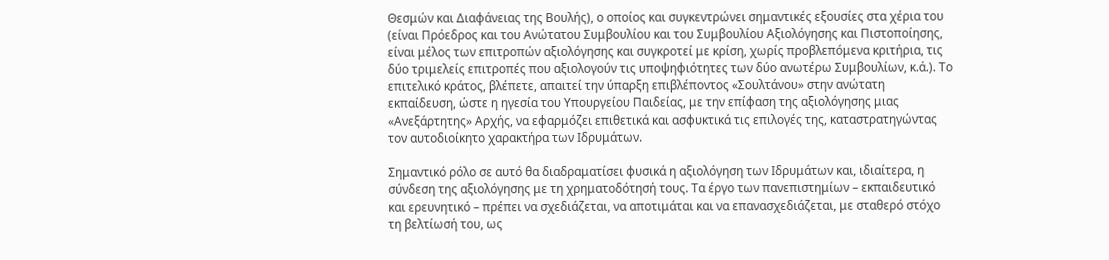Θεσμών και Διαφάνειας της Βουλής), ο οποίος και συγκεντρώνει σημαντικές εξουσίες στα χέρια του (είναι Πρόεδρος και του Ανώτατου Συμβουλίου και του Συμβουλίου Αξιολόγησης και Πιστοποίησης, είναι μέλος των επιτροπών αξιολόγησης και συγκροτεί με κρίση, χωρίς προβλεπόμενα κριτήρια, τις δύο τριμελείς επιτροπές που αξιολογούν τις υποψηφιότητες των δύο ανωτέρω Συμβουλίων, κ.ά.). Το επιτελικό κράτος, βλέπετε, απαιτεί την ύπαρξη επιβλέποντος «Σουλτάνου» στην ανώτατη εκπαίδευση, ώστε η ηγεσία του Υπουργείου Παιδείας, με την επίφαση της αξιολόγησης μιας «Ανεξάρτητης» Αρχής, να εφαρμόζει επιθετικά και ασφυκτικά τις επιλογές της, καταστρατηγώντας τον αυτοδιοίκητο χαρακτήρα των Ιδρυμάτων.

Σημαντικό ρόλο σε αυτό θα διαδραματίσει φυσικά η αξιολόγηση των Ιδρυμάτων και, ιδιαίτερα, η σύνδεση της αξιολόγησης με τη χρηματοδότησή τους. Τα έργο των πανεπιστημίων – εκπαιδευτικό και ερευνητικό – πρέπει να σχεδιάζεται, να αποτιμάται και να επανασχεδιάζεται, με σταθερό στόχο τη βελτίωσή του, ως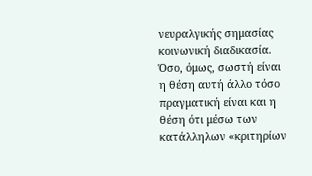νευραλγικής σημασίας κοινωνική διαδικασία. Όσο, όμως, σωστή είναι η θέση αυτή άλλο τόσο πραγματική είναι και η θέση ότι μέσω των κατάλληλων «κριτηρίων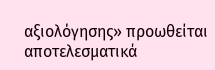αξιολόγησης» προωθείται αποτελεσματικά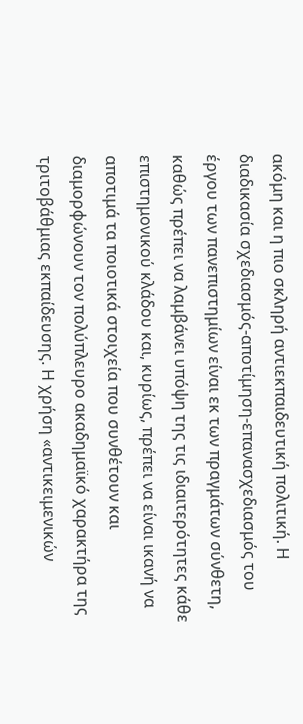ακόμη και η πιο σκληρή αντιεκπαιδευτική πολιτική. Η διαδικασία σχεδιασμός-αποτίμηση-επανασχεδιασμός του έργου των πανεπιστημίων είναι εκ των πραγμάτων σύνθετη, καθώς πρέπει να λαμβάνει υπόψη της τις ιδιαιτερότητες κάθε επιστημονικού κλάδου και, κυρίως, πρέπει να είναι ικανή να αποτιμά τα ποιοτικά στοιχεία που συνθέτουν και διαμορφώνουν τον πολύπλευρο ακαδημαϊκό χαρακτήρα της τριτοβάθμιας εκπαίδευσης. Η χρήση «αντικειμενικών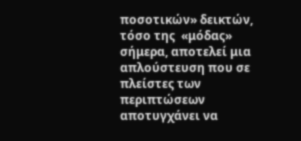ποσοτικών» δεικτών, τόσο της  «μόδας» σήμερα, αποτελεί μια απλούστευση που σε πλείστες των περιπτώσεων αποτυγχάνει να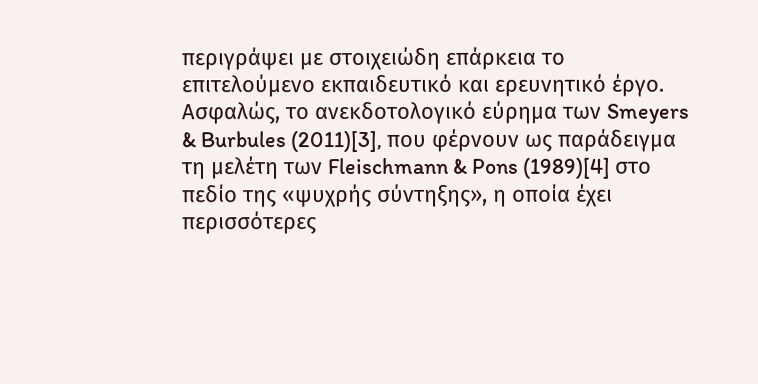περιγράψει με στοιχειώδη επάρκεια το επιτελούμενο εκπαιδευτικό και ερευνητικό έργο. Ασφαλώς, το ανεκδοτολογικό εύρημα των Smeyers & Burbules (2011)[3], που φέρνουν ως παράδειγμα τη μελέτη των Fleischmann & Pons (1989)[4] στο πεδίο της «ψυχρής σύντηξης», η οποία έχει περισσότερες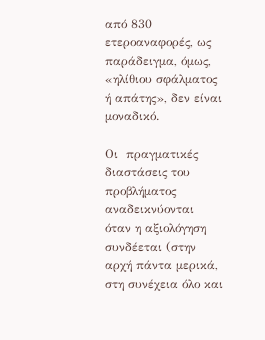από 830 ετεροαναφορές, ως παράδειγμα, όμως, «ηλίθιου σφάλματος ή απάτης», δεν είναι μοναδικό.

Οι  πραγματικές διαστάσεις του προβλήματος αναδεικνύονται όταν η αξιολόγηση συνδέεται (στην αρχή πάντα μερικά, στη συνέχεια όλο και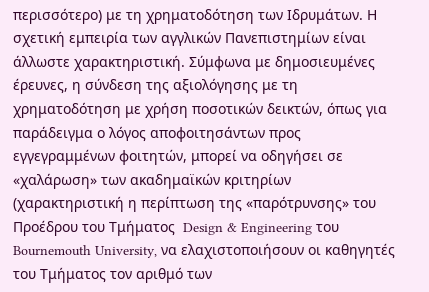περισσότερο) με τη χρηματοδότηση των Ιδρυμάτων. Η σχετική εμπειρία των αγγλικών Πανεπιστημίων είναι άλλωστε χαρακτηριστική. Σύμφωνα με δημοσιευμένες έρευνες, η σύνδεση της αξιολόγησης με τη χρηματοδότηση με χρήση ποσοτικών δεικτών, όπως για παράδειγμα ο λόγος αποφοιτησάντων προς εγγεγραμμένων φοιτητών, μπορεί να οδηγήσει σε «χαλάρωση» των ακαδημαϊκών κριτηρίων (χαρακτηριστική η περίπτωση της «παρότρυνσης» του Προέδρου του Τμήματος  Design & Engineering του Bournemouth University, να ελαχιστοποιήσουν οι καθηγητές του Τμήματος τον αριθμό των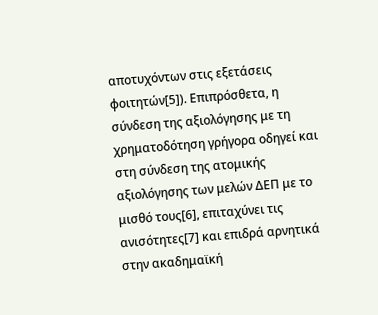αποτυχόντων στις εξετάσεις φοιτητών[5]). Επιπρόσθετα, η σύνδεση της αξιολόγησης με τη χρηματοδότηση γρήγορα οδηγεί και στη σύνδεση της ατομικής αξιολόγησης των μελών ΔΕΠ με το μισθό τους[6], επιταχύνει τις ανισότητες[7] και επιδρά αρνητικά στην ακαδημαϊκή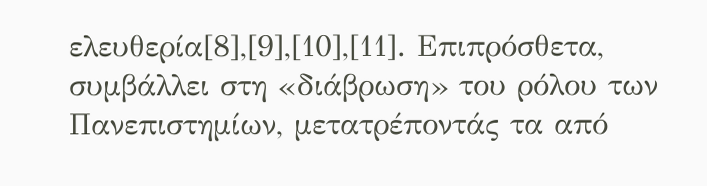ελευθερία[8],[9],[10],[11]. Επιπρόσθετα, συμβάλλει στη «διάβρωση» του ρόλου των Πανεπιστημίων, μετατρέποντάς τα από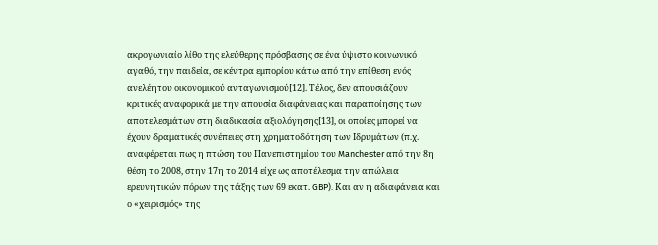ακρογωνιαίο λίθο της ελεύθερης πρόσβασης σε ένα ύψιστο κοινωνικό αγαθό, την παιδεία, σε κέντρα εμπορίου κάτω από την επίθεση ενός ανελέητου οικονομικού ανταγωνισμού[12]. Τέλος, δεν απουσιάζουν κριτικές αναφορικά με την απουσία διαφάνειας και παραποίησης των αποτελεσμάτων στη διαδικασία αξιολόγησης[13], οι οποίες μπορεί να έχουν δραματικές συνέπειες στη χρηματοδότηση των Ιδρυμάτων (π.χ. αναφέρεται πως η πτώση του Πανεπιστημίου του Manchester από την 8η θέση το 2008, στην 17η το 2014 είχε ως αποτέλεσμα την απώλεια ερευνητικών πόρων της τάξης των 69 εκατ. GBP). Και αν η αδιαφάνεια και ο «χειρισμός» της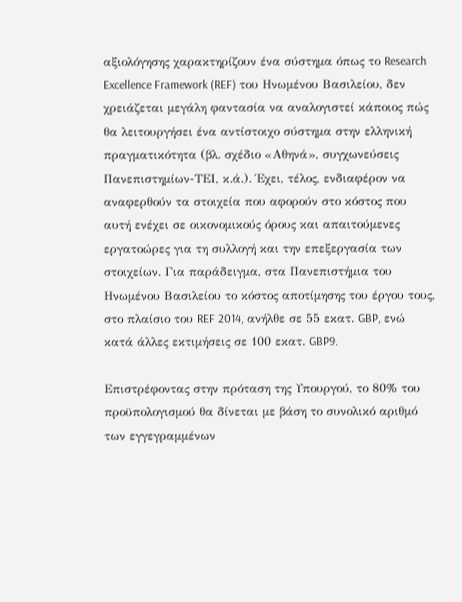αξιολόγησης χαρακτηρίζουν ένα σύστημα όπως το Research Excellence Framework (REF) του Ηνωμένου Βασιλείου, δεν χρειάζεται μεγάλη φαντασία να αναλογιστεί κάποιος πώς θα λειτουργήσει ένα αντίστοιχο σύστημα στην ελληνική πραγματικότητα (βλ. σχέδιο «Αθηνά», συγχωνεύσεις Πανεπιστημίων-ΤΕΙ, κ.ά.). Έχει, τέλος, ενδιαφέρον να αναφερθούν τα στοιχεία που αφορούν στο κόστος που αυτή ενέχει σε οικονομικούς όρους και απαιτούμενες εργατοώρες για τη συλλογή και την επεξεργασία των στοιχείων. Για παράδειγμα, στα Πανεπιστήμια του Ηνωμένου Βασιλείου το κόστος αποτίμησης του έργου τους, στο πλαίσιο του REF 2014, ανήλθε σε 55 εκατ. GBP, ενώ κατά άλλες εκτιμήσεις σε 100 εκατ. GBP9.

Επιστρέφοντας στην πρόταση της Υπουργού, το 80% του προϋπολογισμού θα δίνεται με βάση το συνολικό αριθμό των εγγεγραμμένων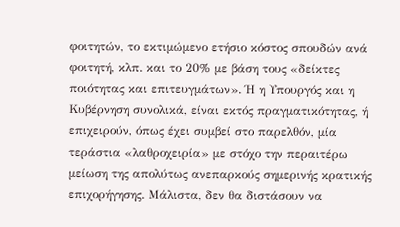φοιτητών, το εκτιμώμενο ετήσιο κόστος σπουδών ανά φοιτητή, κλπ. και το 20% με βάση τους «δείκτες ποιότητας και επιτευγμάτων». Ή η Υπουργός και η Κυβέρνηση συνολικά, είναι εκτός πραγματικότητας, ή επιχειρούν, όπως έχει συμβεί στο παρελθόν, μία τεράστια «λαθροχειρία» με στόχο την περαιτέρω μείωση της απολύτως ανεπαρκούς σημερινής κρατικής επιχορήγησης. Μάλιστα, δεν θα διστάσουν να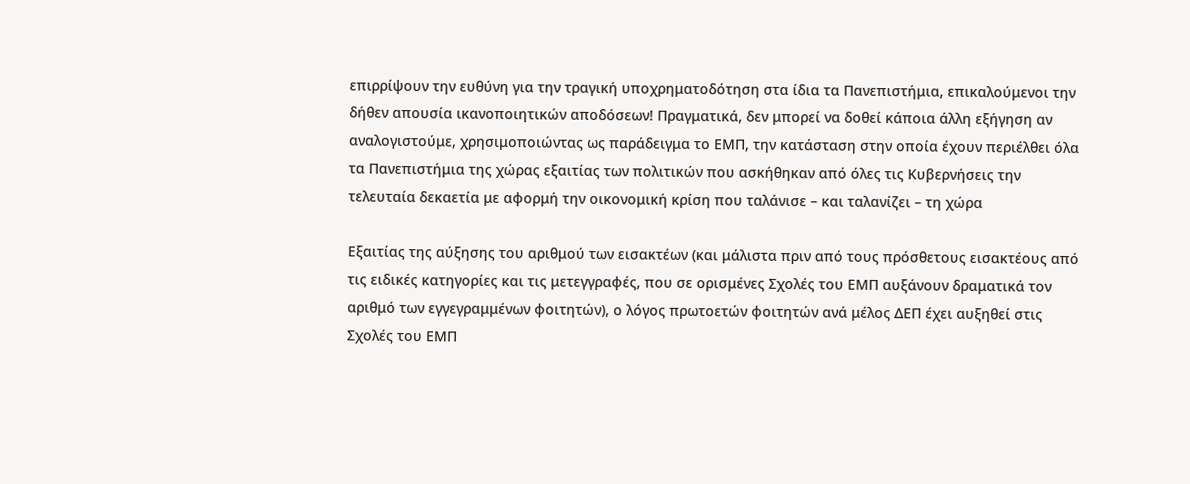επιρρίψουν την ευθύνη για την τραγική υποχρηματοδότηση στα ίδια τα Πανεπιστήμια, επικαλούμενοι την δήθεν απουσία ικανοποιητικών αποδόσεων! Πραγματικά, δεν μπορεί να δοθεί κάποια άλλη εξήγηση αν αναλογιστούμε, χρησιμοποιώντας ως παράδειγμα το ΕΜΠ, την κατάσταση στην οποία έχουν περιέλθει όλα τα Πανεπιστήμια της χώρας εξαιτίας των πολιτικών που ασκήθηκαν από όλες τις Κυβερνήσεις την τελευταία δεκαετία με αφορμή την οικονομική κρίση που ταλάνισε – και ταλανίζει – τη χώρα

Εξαιτίας της αύξησης του αριθμού των εισακτέων (και μάλιστα πριν από τους πρόσθετους εισακτέους από τις ειδικές κατηγορίες και τις μετεγγραφές, που σε ορισμένες Σχολές του ΕΜΠ αυξάνουν δραματικά τον αριθμό των εγγεγραμμένων φοιτητών), ο λόγος πρωτοετών φοιτητών ανά μέλος ΔΕΠ έχει αυξηθεί στις Σχολές του ΕΜΠ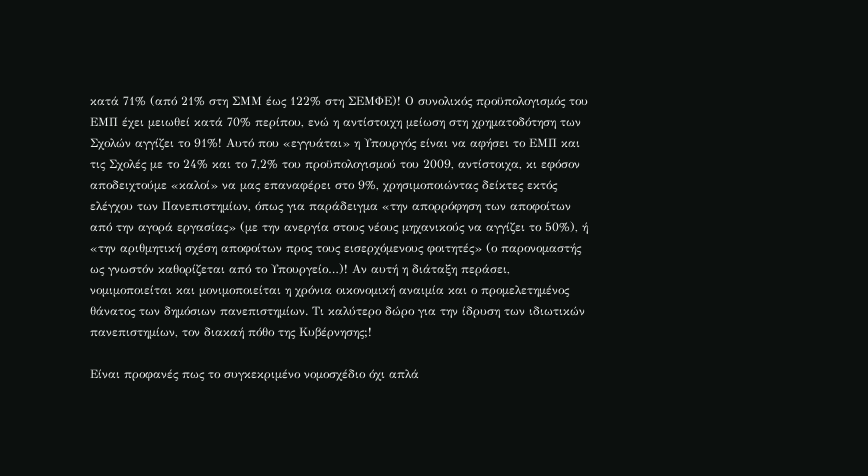κατά 71% (από 21% στη ΣΜΜ έως 122% στη ΣΕΜΦΕ)! Ο συνολικός προϋπολογισμός του ΕΜΠ έχει μειωθεί κατά 70% περίπου, ενώ η αντίστοιχη μείωση στη χρηματοδότηση των Σχολών αγγίζει το 91%! Αυτό που «εγγυάται» η Υπουργός είναι να αφήσει το ΕΜΠ και τις Σχολές με το 24% και το 7,2% του προϋπολογισμού του 2009, αντίστοιχα, κι εφόσον αποδειχτούμε «καλοί» να μας επαναφέρει στο 9%, χρησιμοποιώντας δείκτες εκτός ελέγχου των Πανεπιστημίων, όπως για παράδειγμα «την απορρόφηση των αποφοίτων από την αγορά εργασίας» (με την ανεργία στους νέους μηχανικούς να αγγίζει το 50%), ή «την αριθμητική σχέση αποφοίτων προς τους εισερχόμενους φοιτητές» (ο παρονομαστής ως γνωστόν καθορίζεται από το Υπουργείο…)! Αν αυτή η διάταξη περάσει, νομιμοποιείται και μονιμοποιείται η χρόνια οικονομική αναιμία και ο προμελετημένος θάνατος των δημόσιων πανεπιστημίων. Τι καλύτερο δώρο για την ίδρυση των ιδιωτικών πανεπιστημίων, τον διακαή πόθο της Κυβέρνησης;!

Είναι προφανές πως το συγκεκριμένο νομοσχέδιο όχι απλά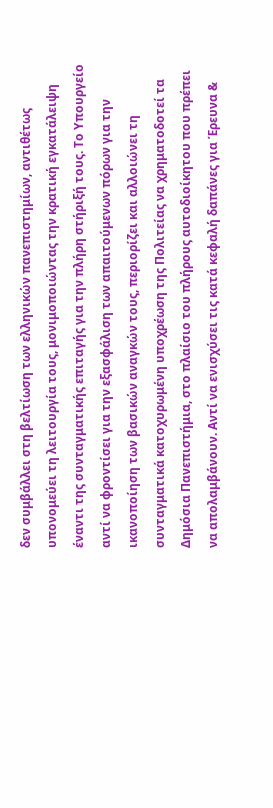δεν συμβάλλει στη βελτίωση των ελληνικών πανεπιστημίων, αντιθέτως υπονομεύει τη λειτουργία τους, μονιμοποιώντας την κρατική εγκατάλειψη έναντι της συνταγματικής επιταγής για την πλήρη στήριξή τους. Το Υπουργείο αντί να φροντίσει για την εξασφάλιση των απαιτούμενων πόρων για την ικανοποίηση των βασικών αναγκών τους, περιορίζει και αλλοιώνει τη συνταγματικά κατοχυρωμένη υποχρέωση της Πολιτείας να χρηματοδοτεί τα Δημόσια Πανεπιστήμια, στο πλαίσιο του πλήρους αυτοδιοίκητου που πρέπει να απολαμβάνουν. Αντί να ενισχύσει τις κατά κεφαλή δαπάνες για Έρευνα &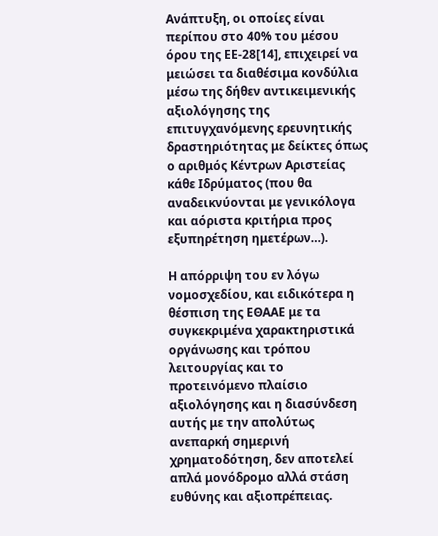Ανάπτυξη, οι οποίες είναι περίπου στο 40% του μέσου όρου της ΕΕ-28[14], επιχειρεί να μειώσει τα διαθέσιμα κονδύλια μέσω της δήθεν αντικειμενικής αξιολόγησης της επιτυγχανόμενης ερευνητικής δραστηριότητας με δείκτες όπως ο αριθμός Κέντρων Αριστείας κάθε Ιδρύματος (που θα αναδεικνύονται με γενικόλογα και αόριστα κριτήρια προς εξυπηρέτηση ημετέρων…).

Η απόρριψη του εν λόγω νομοσχεδίου, και ειδικότερα η θέσπιση της ΕΘΑΑΕ με τα συγκεκριμένα χαρακτηριστικά οργάνωσης και τρόπου λειτουργίας και το προτεινόμενο πλαίσιο αξιολόγησης και η διασύνδεση αυτής με την απολύτως ανεπαρκή σημερινή χρηματοδότηση, δεν αποτελεί απλά μονόδρομο αλλά στάση ευθύνης και αξιοπρέπειας.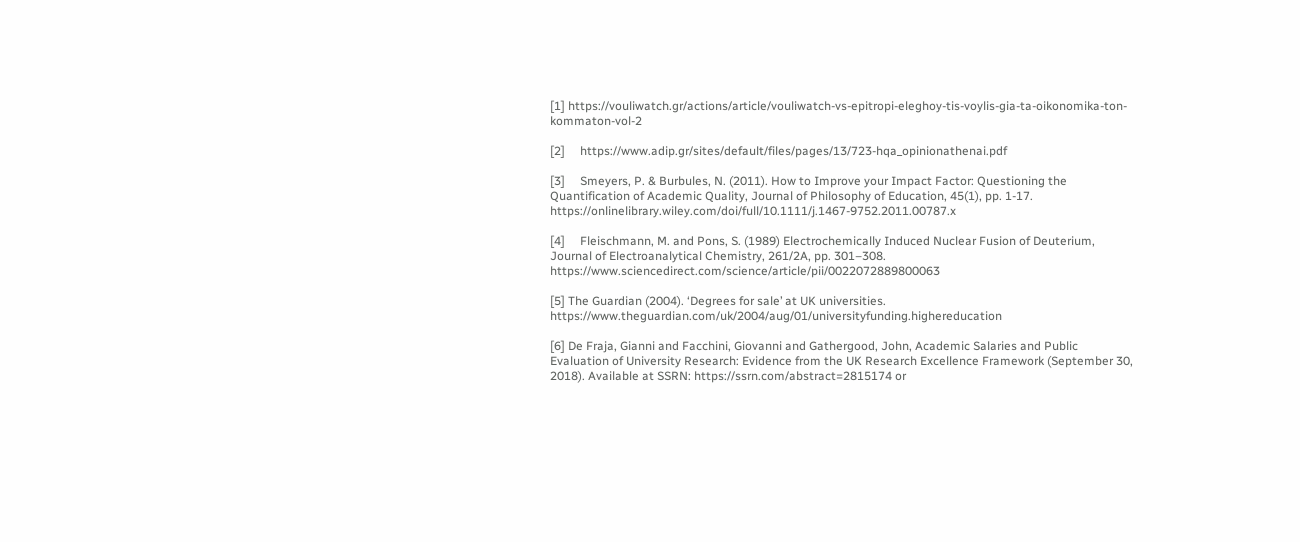[1] https://vouliwatch.gr/actions/article/vouliwatch-vs-epitropi-eleghoy-tis-voylis-gia-ta-oikonomika-ton-kommaton-vol-2

[2]     https://www.adip.gr/sites/default/files/pages/13/723-hqa_opinionathenai.pdf

[3]     Smeyers, P. & Burbules, N. (2011). How to Improve your Impact Factor: Questioning the Quantification of Academic Quality, Journal of Philosophy of Education, 45(1), pp. 1-17. https://onlinelibrary.wiley.com/doi/full/10.1111/j.1467-9752.2011.00787.x

[4]     Fleischmann, M. and Pons, S. (1989) Electrochemically Induced Nuclear Fusion of Deuterium, Journal of Electroanalytical Chemistry, 261/2A, pp. 301–308. https://www.sciencedirect.com/science/article/pii/0022072889800063

[5] The Guardian (2004). ‘Degrees for sale’ at UK universities. https://www.theguardian.com/uk/2004/aug/01/universityfunding.highereducation

[6] De Fraja, Gianni and Facchini, Giovanni and Gathergood, John, Academic Salaries and Public Evaluation of University Research: Evidence from the UK Research Excellence Framework (September 30, 2018). Available at SSRN: https://ssrn.com/abstract=2815174 or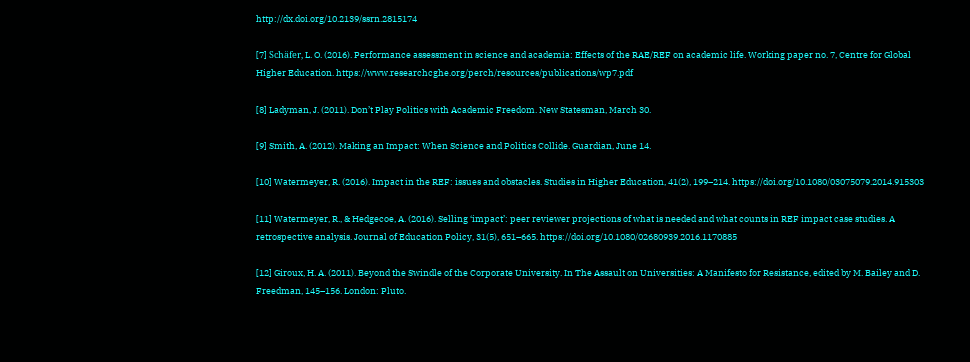http://dx.doi.org/10.2139/ssrn.2815174

[7] Schäfer, L. O. (2016). Performance assessment in science and academia: Effects of the RAE/REF on academic life. Working paper no. 7, Centre for Global Higher Education. https://www.researchcghe.org/perch/resources/publications/wp7.pdf

[8] Ladyman, J. (2011). Don’t Play Politics with Academic Freedom. New Statesman, March 30.

[9] Smith, A. (2012). Making an Impact: When Science and Politics Collide. Guardian, June 14.

[10] Watermeyer, R. (2016). Impact in the REF: issues and obstacles. Studies in Higher Education, 41(2), 199–214. https://doi.org/10.1080/03075079.2014.915303

[11] Watermeyer, R., & Hedgecoe, A. (2016). Selling ‘impact’: peer reviewer projections of what is needed and what counts in REF impact case studies. A retrospective analysis. Journal of Education Policy, 31(5), 651–665. https://doi.org/10.1080/02680939.2016.1170885

[12] Giroux, H. A. (2011). Beyond the Swindle of the Corporate University. In The Assault on Universities: A Manifesto for Resistance, edited by M. Bailey and D. Freedman, 145–156. London: Pluto.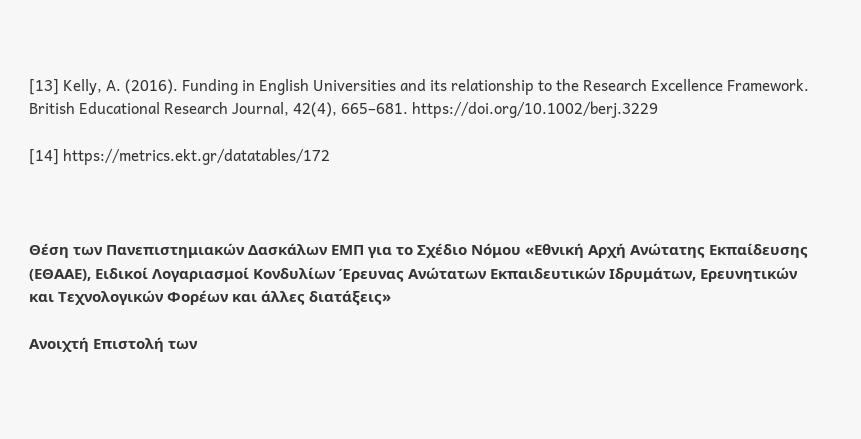[13] Kelly, A. (2016). Funding in English Universities and its relationship to the Research Excellence Framework. British Educational Research Journal, 42(4), 665–681. https://doi.org/10.1002/berj.3229

[14] https://metrics.ekt.gr/datatables/172



Θέση των Πανεπιστημιακών Δασκάλων ΕΜΠ για το Σχέδιο Νόμου «Εθνική Αρχή Ανώτατης Εκπαίδευσης (ΕΘΑΑΕ), Ειδικοί Λογαριασμοί Κονδυλίων Έρευνας Ανώτατων Εκπαιδευτικών Ιδρυμάτων, Ερευνητικών και Τεχνολογικών Φορέων και άλλες διατάξεις»

Ανοιχτή Επιστολή των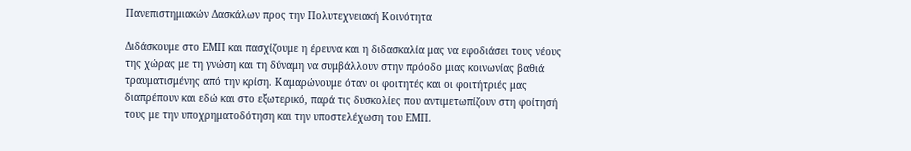Πανεπιστημιακών Δασκάλων προς την Πολυτεχνειακή Κοινότητα

Διδάσκουμε στο ΕΜΠ και πασχίζουμε η έρευνα και η διδασκαλία μας να εφοδιάσει τους νέους της χώρας με τη γνώση και τη δύναμη να συμβάλλουν στην πρόοδο μιας κοινωνίας βαθιά τραυματισμένης από την κρίση. Καμαρώνουμε όταν οι φοιτητές και οι φοιτήτριές μας διαπρέπουν και εδώ και στο εξωτερικό, παρά τις δυσκολίες που αντιμετωπίζουν στη φοίτησή τους με την υποχρηματοδότηση και την υποστελέχωση του ΕΜΠ.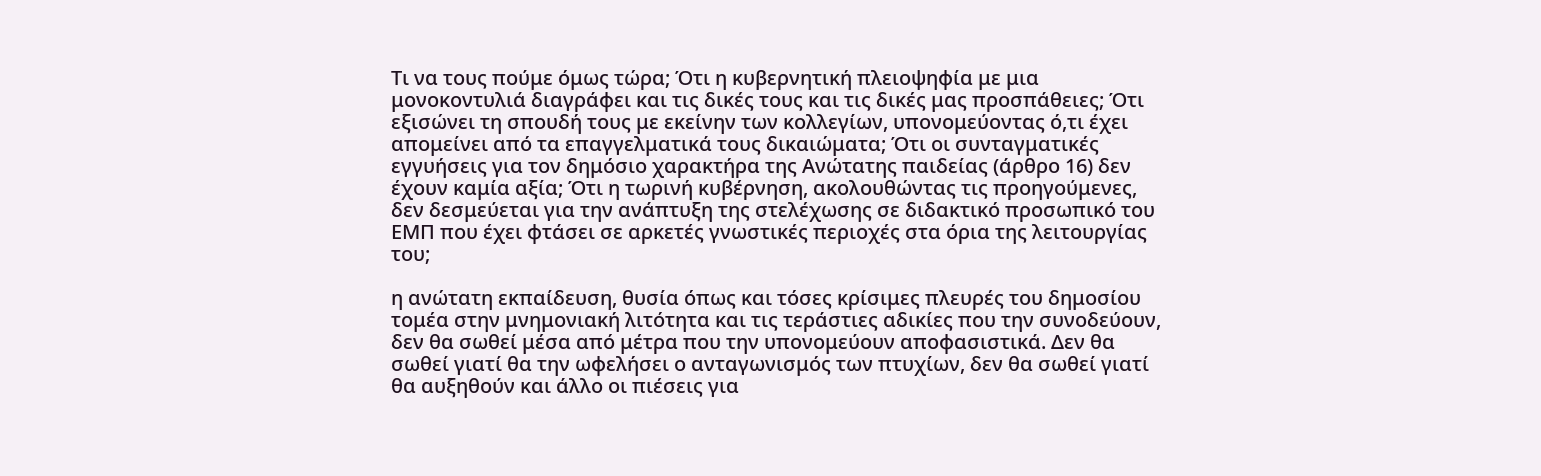Τι να τους πούμε όμως τώρα; Ότι η κυβερνητική πλειοψηφία με μια μονοκοντυλιά διαγράφει και τις δικές τους και τις δικές μας προσπάθειες; Ότι εξισώνει τη σπουδή τους με εκείνην των κολλεγίων, υπονομεύοντας ό,τι έχει απομείνει από τα επαγγελματικά τους δικαιώματα; Ότι οι συνταγματικές εγγυήσεις για τον δημόσιο χαρακτήρα της Ανώτατης παιδείας (άρθρο 16) δεν έχουν καμία αξία; Ότι η τωρινή κυβέρνηση, ακολουθώντας τις προηγούμενες, δεν δεσμεύεται για την ανάπτυξη της στελέχωσης σε διδακτικό προσωπικό του ΕΜΠ που έχει φτάσει σε αρκετές γνωστικές περιοχές στα όρια της λειτουργίας του;

η ανώτατη εκπαίδευση, θυσία όπως και τόσες κρίσιμες πλευρές του δημοσίου τομέα στην μνημονιακή λιτότητα και τις τεράστιες αδικίες που την συνοδεύουν, δεν θα σωθεί μέσα από μέτρα που την υπονομεύουν αποφασιστικά. Δεν θα σωθεί γιατί θα την ωφελήσει ο ανταγωνισμός των πτυχίων, δεν θα σωθεί γιατί θα αυξηθούν και άλλο οι πιέσεις για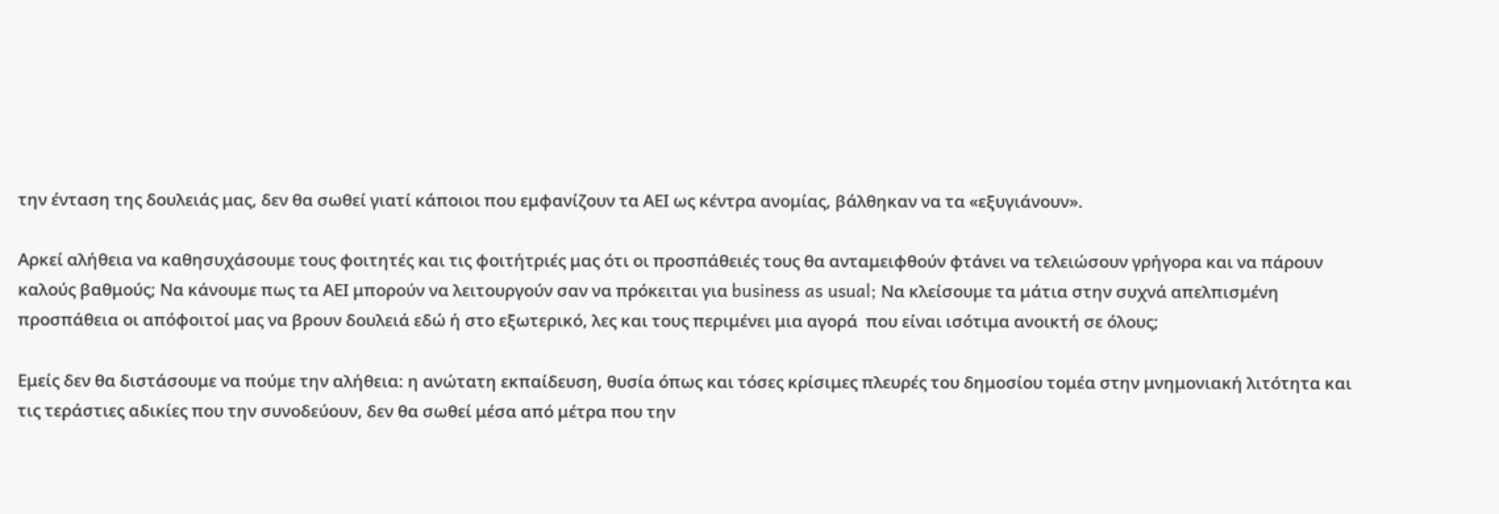την ένταση της δουλειάς μας, δεν θα σωθεί γιατί κάποιοι που εμφανίζουν τα ΑΕΙ ως κέντρα ανομίας, βάλθηκαν να τα «εξυγιάνουν».

Αρκεί αλήθεια να καθησυχάσουμε τους φοιτητές και τις φοιτήτριές μας ότι οι προσπάθειές τους θα ανταμειφθούν φτάνει να τελειώσουν γρήγορα και να πάρουν καλούς βαθμούς; Να κάνουμε πως τα ΑΕΙ μπορούν να λειτουργούν σαν να πρόκειται για business as usual; Να κλείσουμε τα μάτια στην συχνά απελπισμένη προσπάθεια οι απόφοιτοί μας να βρουν δουλειά εδώ ή στο εξωτερικό, λες και τους περιμένει μια αγορά  που είναι ισότιμα ανοικτή σε όλους;

Εμείς δεν θα διστάσουμε να πούμε την αλήθεια: η ανώτατη εκπαίδευση, θυσία όπως και τόσες κρίσιμες πλευρές του δημοσίου τομέα στην μνημονιακή λιτότητα και τις τεράστιες αδικίες που την συνοδεύουν, δεν θα σωθεί μέσα από μέτρα που την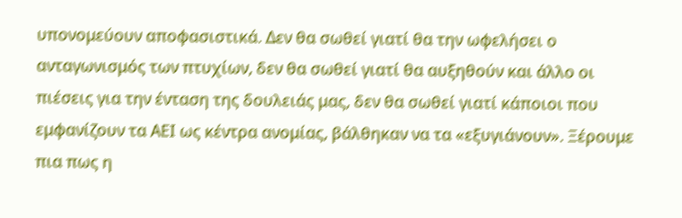υπονομεύουν αποφασιστικά. Δεν θα σωθεί γιατί θα την ωφελήσει ο ανταγωνισμός των πτυχίων, δεν θα σωθεί γιατί θα αυξηθούν και άλλο οι πιέσεις για την ένταση της δουλειάς μας, δεν θα σωθεί γιατί κάποιοι που εμφανίζουν τα ΑΕΙ ως κέντρα ανομίας, βάλθηκαν να τα «εξυγιάνουν». Ξέρουμε πια πως η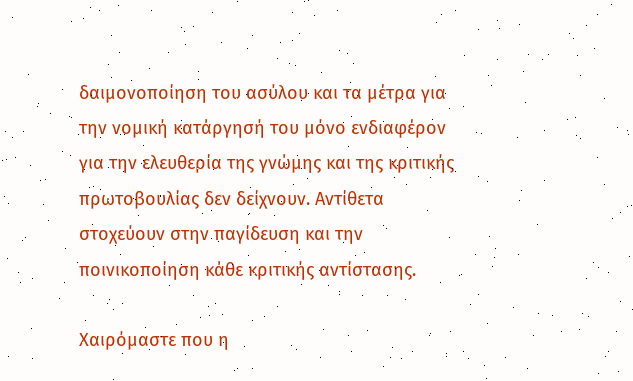δαιμονοποίηση του ασύλου και τα μέτρα για την νομική κατάργησή του μόνο ενδιαφέρον για την ελευθερία της γνώμης και της κριτικής πρωτοβουλίας δεν δείχνουν. Αντίθετα στοχεύουν στην παγίδευση και την ποινικοποίηση κάθε κριτικής αντίστασης.

Χαιρόμαστε που η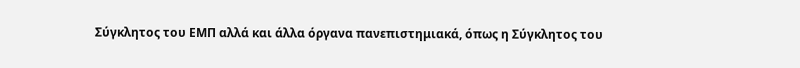Σύγκλητος του ΕΜΠ αλλά και άλλα όργανα πανεπιστημιακά, όπως η Σύγκλητος του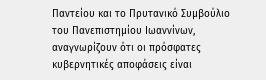Παντείου και το Πρυτανικό Συμβούλιο του Πανεπιστημίου Ιωαννίνων, αναγνωρίζουν ότι οι πρόσφατες κυβερνητικές αποφάσεις είναι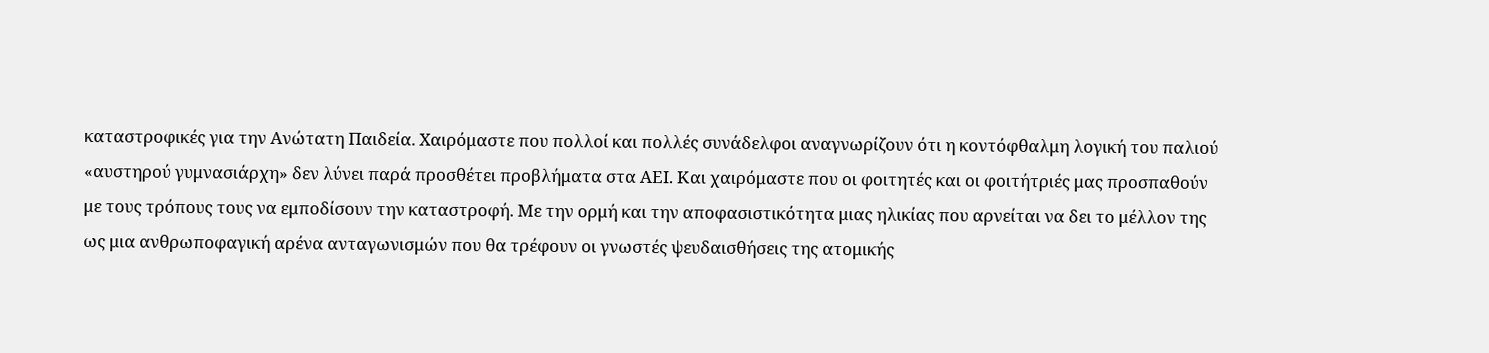καταστροφικές για την Ανώτατη Παιδεία. Χαιρόμαστε που πολλοί και πολλές συνάδελφοι αναγνωρίζουν ότι η κοντόφθαλμη λογική του παλιού «αυστηρού γυμνασιάρχη» δεν λύνει παρά προσθέτει προβλήματα στα ΑΕΙ. Και χαιρόμαστε που οι φοιτητές και οι φοιτήτριές μας προσπαθούν με τους τρόπους τους να εμποδίσουν την καταστροφή. Με την ορμή και την αποφασιστικότητα μιας ηλικίας που αρνείται να δει το μέλλον της ως μια ανθρωποφαγική αρένα ανταγωνισμών που θα τρέφουν οι γνωστές ψευδαισθήσεις της ατομικής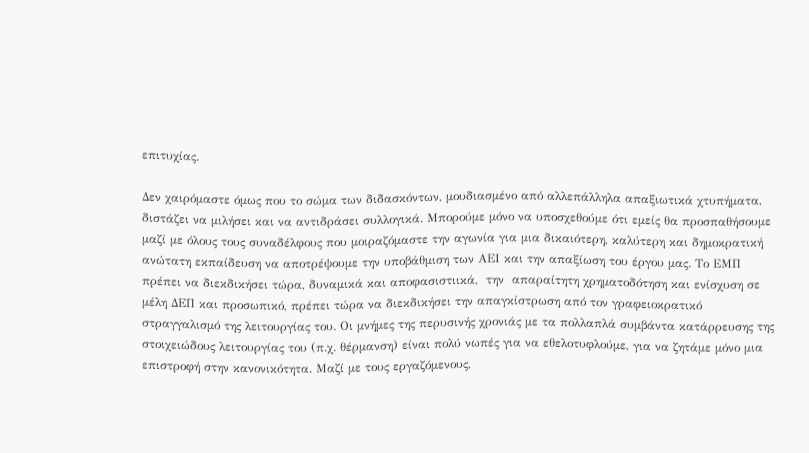επιτυχίας.

Δεν χαιρόμαστε όμως που το σώμα των διδασκόντων, μουδιασμένο από αλλεπάλληλα απαξιωτικά χτυπήματα, διστάζει να μιλήσει και να αντιδράσει συλλογικά. Μπορούμε μόνο να υποσχεθούμε ότι εμείς θα προσπαθήσουμε μαζί με όλους τους συναδέλφους που μοιραζόμαστε την αγωνία για μια δικαιότερη, καλύτερη και δημοκρατική ανώτατη εκπαίδευση να αποτρέψουμε την υποβάθμιση των ΑΕΙ και την απαξίωση του έργου μας. Το ΕΜΠ πρέπει να διεκδικήσει τώρα, δυναμικά και αποφασιστιικά,  την  απαραίτητη χρηματοδότηση και ενίσχυση σε μέλη ΔΕΠ και προσωπικό, πρέπει τώρα να διεκδικήσει την απαγκίστρωση από τον γραφειοκρατικό στραγγαλισμό της λειτουργίας του. Οι μνήμες της περυσινής χρονιάς με τα πολλαπλά συμβάντα κατάρρευσης της στοιχειώδους λειτουργίας του (π.χ. θέρμανση) είναι πολύ νωπές για να εθελοτυφλούμε, για να ζητάμε μόνο μια επιστροφή στην κανονικότητα. Μαζί με τους εργαζόμενους,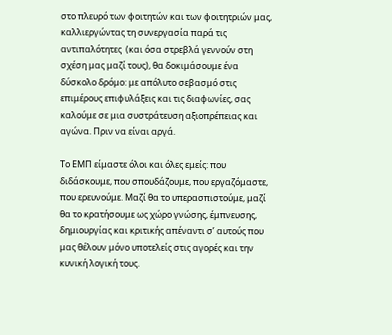στο πλευρό των φοιτητών και των φοιτητριών μας, καλλιεργώντας τη συνεργασία παρά τις αντιπαλότητες  (και όσα στρεβλά γεννούν στη σχέση μας μαζί τους), θα δοκιμάσουμε ένα δύσκολο δρόμο: με απόλυτο σεβασμό στις επιμέρους επιφυλάξεις και τις διαφωνίες, σας καλούμε σε μια συστράτευση αξιοπρέπειας και αγώνα. Πριν να είναι αργά.

Το ΕΜΠ είμαστε όλοι και όλες εμείς: που διδάσκουμε, που σπουδάζουμε, που εργαζόμαστε, που ερευνούμε. Μαζί θα το υπερασπιστούμε, μαζί θα το κρατήσουμε ως χώρο γνώσης, έμπνευσης, δημιουργίας και κριτικής απέναντι σ’ αυτούς που μας θέλουν μόνο υποτελείς στις αγορές και την κυνική λογική τους.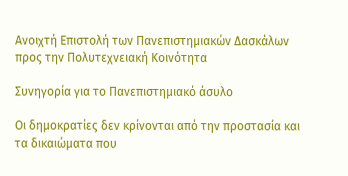Ανοιχτή Επιστολή των Πανεπιστημιακών Δασκάλων προς την Πολυτεχνειακή Κοινότητα

Συνηγορία για το Πανεπιστημιακό άσυλο

Οι δημοκρατίες δεν κρίνονται από την προστασία και τα δικαιώματα που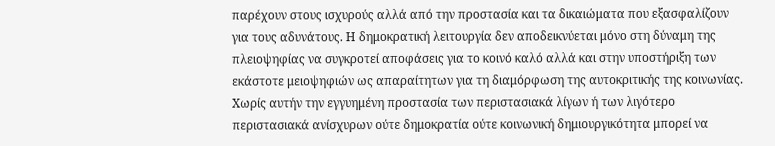παρέχουν στους ισχυρούς αλλά από την προστασία και τα δικαιώματα που εξασφαλίζουν για τους αδυνάτους. Η δημοκρατική λειτουργία δεν αποδεικνύεται μόνο στη δύναμη της πλειοψηφίας να συγκροτεί αποφάσεις για το κοινό καλό αλλά και στην υποστήριξη των εκάστοτε μειοψηφιών ως απαραίτητων για τη διαμόρφωση της αυτοκριτικής της κοινωνίας. Χωρίς αυτήν την εγγυημένη προστασία των περιστασιακά λίγων ή των λιγότερο περιστασιακά ανίσχυρων ούτε δημοκρατία ούτε κοινωνική δημιουργικότητα μπορεί να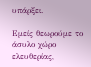υπάρξει.

Εμείς θεωρούμε το άσυλο χώρο ελευθερίας,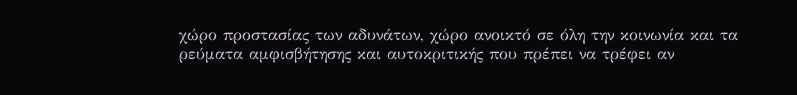χώρο προστασίας των αδυνάτων, χώρο ανοικτό σε όλη την κοινωνία και τα ρεύματα αμφισβήτησης και αυτοκριτικής που πρέπει να τρέφει αν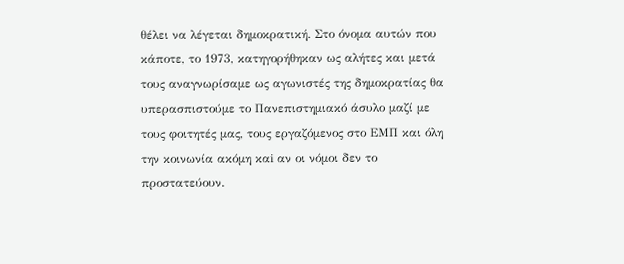θέλει να λέγεται δημοκρατική. Στο όνομα αυτών που κάποτε, το 1973, κατηγορήθηκαν ως αλήτες και μετά τους αναγνωρίσαμε ως αγωνιστές της δημοκρατίας θα υπερασπιστούμε το Πανεπιστημιακό άσυλο μαζί με τους φοιτητές μας, τους εργαζόμενος στο ΕΜΠ και όλη την κοινωνία ακόμη καi αν οι νόμοι δεν το προστατεύουν.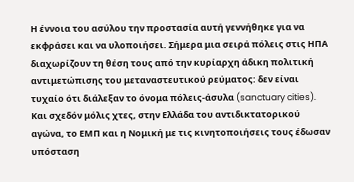Η έννοια του ασύλου την προστασία αυτή γεννήθηκε για να εκφράσει και να υλοποιήσει. Σήμερα μια σειρά πόλεις στις ΗΠΑ διαχωρίζουν τη θέση τους από την κυρίαρχη άδικη πολιτική αντιμετώπισης του μεταναστευτικού ρεύματος: δεν είναι τυχαίο ότι διάλεξαν το όνομα πόλεις-άσυλα (sanctuary cities). Και σχεδόν μόλις χτες, στην Ελλάδα του αντιδικτατορικού αγώνα, το ΕΜΠ και η Νομική με τις κινητοποιήσεις τους έδωσαν υπόσταση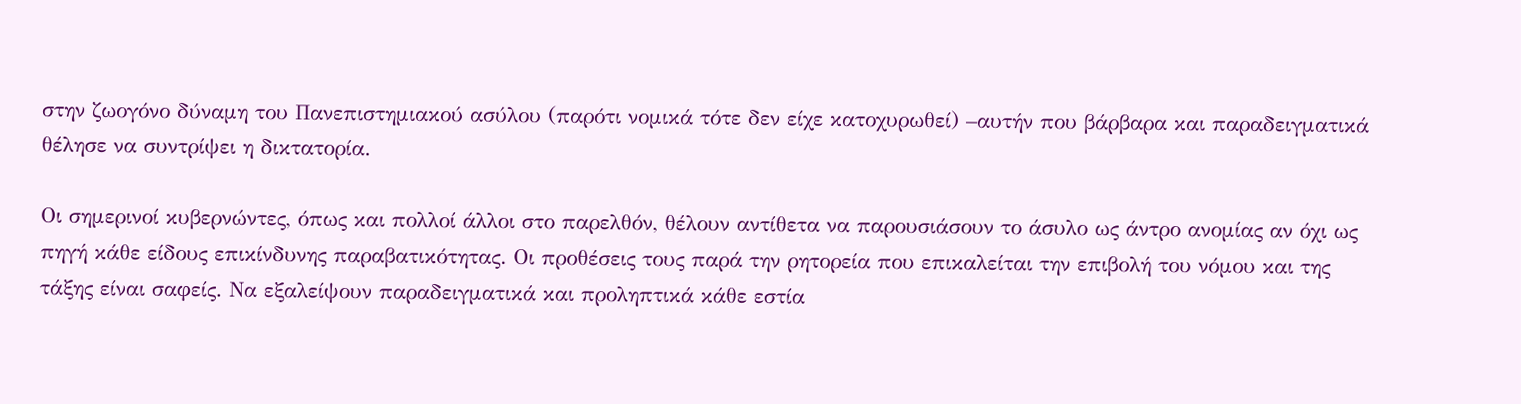στην ζωογόνο δύναμη του Πανεπιστημιακού ασύλου (παρότι νομικά τότε δεν είχε κατοχυρωθεί) –αυτήν που βάρβαρα και παραδειγματικά θέλησε να συντρίψει η δικτατορία.

Οι σημερινοί κυβερνώντες, όπως και πολλοί άλλοι στο παρελθόν, θέλουν αντίθετα να παρουσιάσουν το άσυλο ως άντρο ανομίας αν όχι ως πηγή κάθε είδους επικίνδυνης παραβατικότητας. Οι προθέσεις τους παρά την ρητορεία που επικαλείται την επιβολή του νόμου και της τάξης είναι σαφείς. Να εξαλείψουν παραδειγματικά και προληπτικά κάθε εστία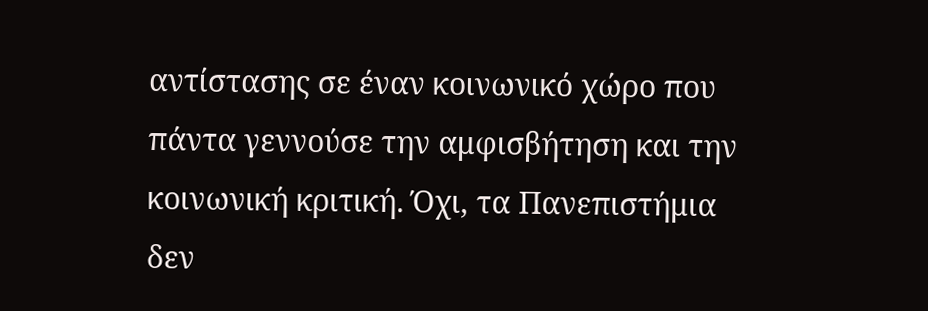αντίστασης σε έναν κοινωνικό χώρο που πάντα γεννούσε την αμφισβήτηση και την κοινωνική κριτική. Όχι, τα Πανεπιστήμια δεν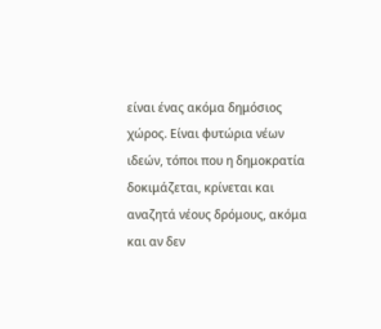είναι ένας ακόμα δημόσιος χώρος. Είναι φυτώρια νέων ιδεών, τόποι που η δημοκρατία δοκιμάζεται, κρίνεται και αναζητά νέους δρόμους, ακόμα και αν δεν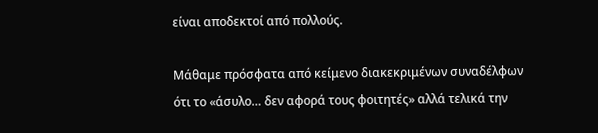είναι αποδεκτοί από πολλούς.

Μάθαμε πρόσφατα από κείμενο διακεκριμένων συναδέλφων ότι το «άσυλο… δεν αφορά τους φοιτητές» αλλά τελικά την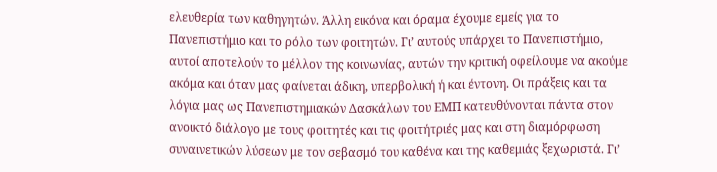ελευθερία των καθηγητών. Άλλη εικόνα και όραμα έχουμε εμείς για το Πανεπιστήμιο και το ρόλο των φοιτητών. Γι’ αυτούς υπάρχει το Πανεπιστήμιο, αυτοί αποτελούν το μέλλον της κοινωνίας, αυτών την κριτική οφείλουμε να ακούμε ακόμα και όταν μας φαίνεται άδικη, υπερβολική ή και έντονη. Οι πράξεις και τα λόγια μας ως Πανεπιστημιακών Δασκάλων του ΕΜΠ κατευθύνονται πάντα στον ανοικτό διάλογο με τους φοιτητές και τις φοιτήτριές μας και στη διαμόρφωση συναινετικών λύσεων με τον σεβασμό του καθένα και της καθεμιάς ξεχωριστά. Γι’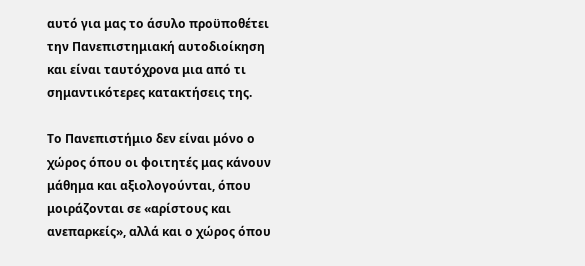αυτό για μας το άσυλο προϋποθέτει την Πανεπιστημιακή αυτοδιοίκηση και είναι ταυτόχρονα μια από τι σημαντικότερες κατακτήσεις της.

Το Πανεπιστήμιο δεν είναι μόνο ο χώρος όπου οι φοιτητές μας κάνουν μάθημα και αξιολογούνται, όπου μοιράζονται σε «αρίστους και ανεπαρκείς», αλλά και ο χώρος όπου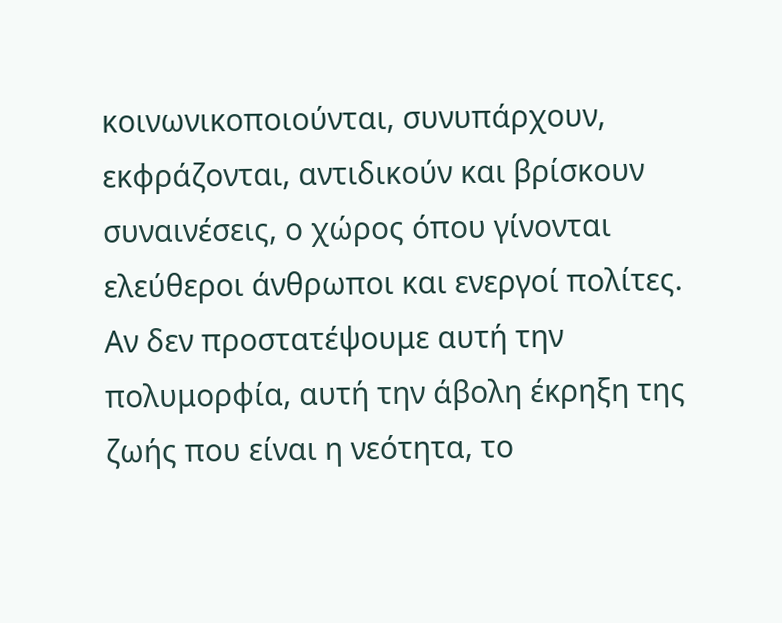κοινωνικοποιούνται, συνυπάρχουν, εκφράζονται, αντιδικούν και βρίσκουν συναινέσεις, ο χώρος όπου γίνονται ελεύθεροι άνθρωποι και ενεργοί πολίτες. Αν δεν προστατέψουμε αυτή την πολυμορφία, αυτή την άβολη έκρηξη της ζωής που είναι η νεότητα, το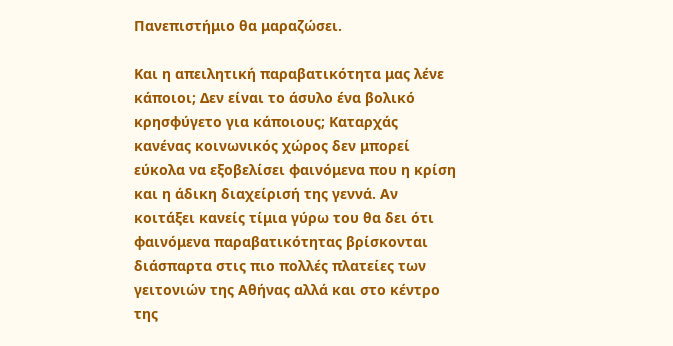Πανεπιστήμιο θα μαραζώσει.

Και η απειλητική παραβατικότητα μας λένε κάποιοι; Δεν είναι το άσυλο ένα βολικό κρησφύγετο για κάποιους; Καταρχάς κανένας κοινωνικός χώρος δεν μπορεί εύκολα να εξοβελίσει φαινόμενα που η κρίση και η άδικη διαχείρισή της γεννά. Αν κοιτάξει κανείς τίμια γύρω του θα δει ότι φαινόμενα παραβατικότητας βρίσκονται διάσπαρτα στις πιο πολλές πλατείες των γειτονιών της Αθήνας αλλά και στο κέντρο της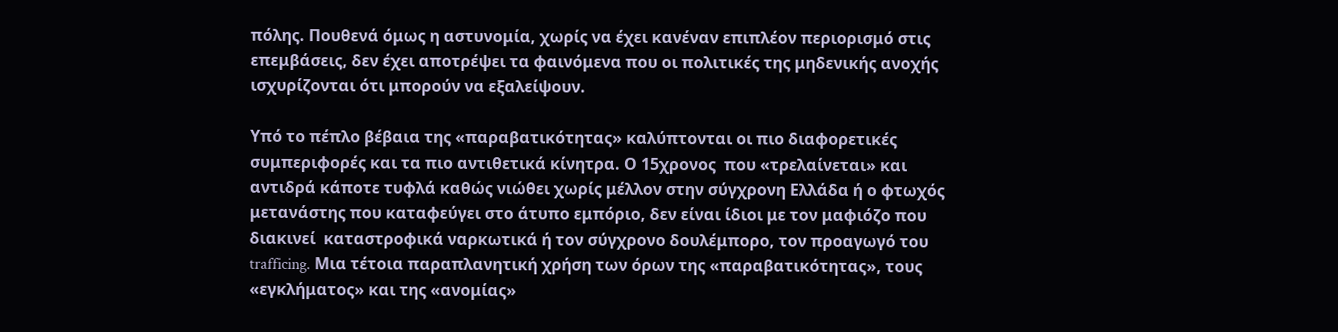πόλης. Πουθενά όμως η αστυνομία, χωρίς να έχει κανέναν επιπλέον περιορισμό στις επεμβάσεις, δεν έχει αποτρέψει τα φαινόμενα που οι πολιτικές της μηδενικής ανοχής ισχυρίζονται ότι μπορούν να εξαλείψουν.

Υπό το πέπλο βέβαια της «παραβατικότητας» καλύπτονται οι πιο διαφορετικές συμπεριφορές και τα πιο αντιθετικά κίνητρα. Ο 15χρονος  που «τρελαίνεται» και αντιδρά κάποτε τυφλά καθώς νιώθει χωρίς μέλλον στην σύγχρονη Ελλάδα ή ο φτωχός μετανάστης που καταφεύγει στο άτυπο εμπόριο, δεν είναι ίδιοι με τον μαφιόζο που διακινεί  καταστροφικά ναρκωτικά ή τον σύγχρονο δουλέμπορο, τον προαγωγό του trafficing. Μια τέτοια παραπλανητική χρήση των όρων της «παραβατικότητας», τους «εγκλήματος» και της «ανομίας»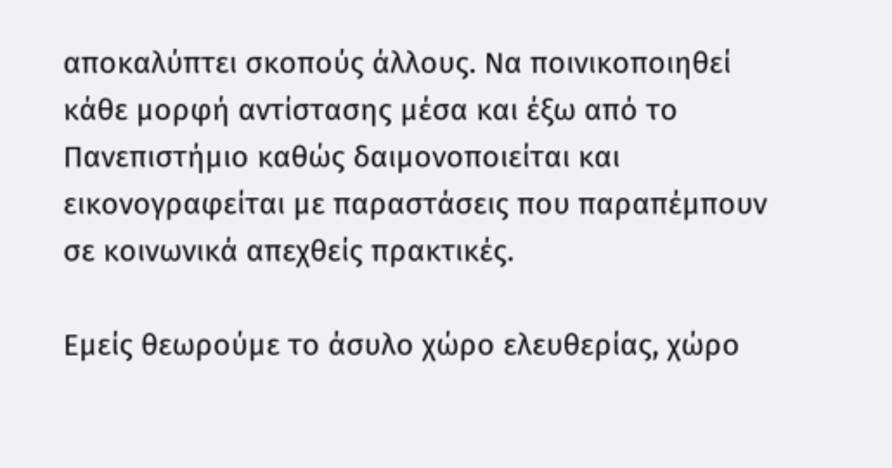αποκαλύπτει σκοπούς άλλους. Να ποινικοποιηθεί κάθε μορφή αντίστασης μέσα και έξω από το Πανεπιστήμιο καθώς δαιμονοποιείται και εικονογραφείται με παραστάσεις που παραπέμπουν σε κοινωνικά απεχθείς πρακτικές.

Εμείς θεωρούμε το άσυλο χώρο ελευθερίας, χώρο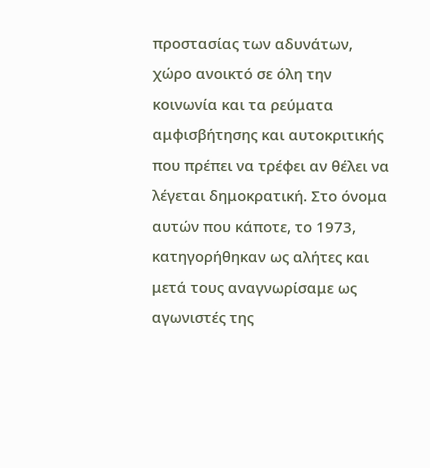προστασίας των αδυνάτων, χώρο ανοικτό σε όλη την κοινωνία και τα ρεύματα αμφισβήτησης και αυτοκριτικής που πρέπει να τρέφει αν θέλει να λέγεται δημοκρατική. Στο όνομα αυτών που κάποτε, το 1973, κατηγορήθηκαν ως αλήτες και μετά τους αναγνωρίσαμε ως αγωνιστές της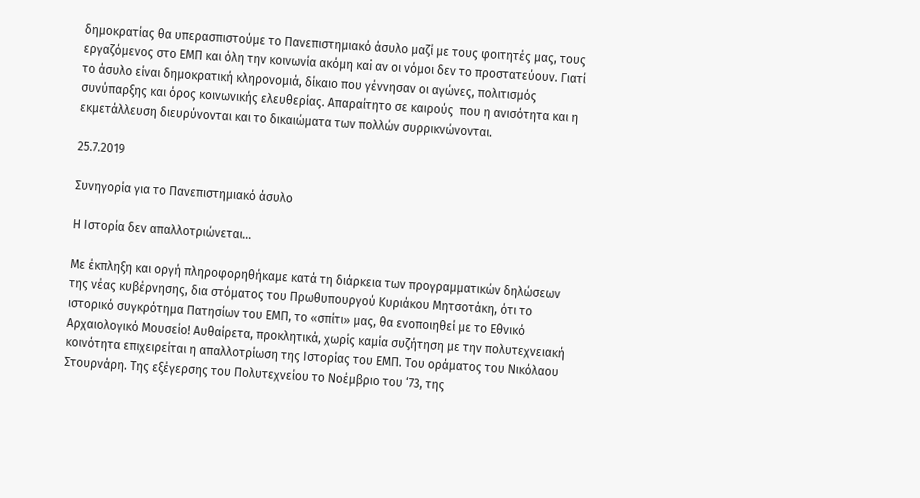δημοκρατίας θα υπερασπιστούμε το Πανεπιστημιακό άσυλο μαζί με τους φοιτητές μας, τους εργαζόμενος στο ΕΜΠ και όλη την κοινωνία ακόμη καi αν οι νόμοι δεν το προστατεύουν. Γιατί το άσυλο είναι δημοκρατική κληρονομιά, δίκαιο που γέννησαν οι αγώνες, πολιτισμός συνύπαρξης και όρος κοινωνικής ελευθερίας. Απαραίτητο σε καιρούς  που η ανισότητα και η εκμετάλλευση διευρύνονται και το δικαιώματα των πολλών συρρικνώνονται.

25.7.2019

Συνηγορία για το Πανεπιστημιακό άσυλο

Η Ιστορία δεν απαλλοτριώνεται…

Με έκπληξη και οργή πληροφορηθήκαμε κατά τη διάρκεια των προγραμματικών δηλώσεων της νέας κυβέρνησης, δια στόματος του Πρωθυπουργού Κυριάκου Μητσοτάκη, ότι το ιστορικό συγκρότημα Πατησίων του ΕΜΠ, το «σπίτι» μας, θα ενοποιηθεί με το Εθνικό Αρχαιολογικό Μουσείο! Αυθαίρετα, προκλητικά, χωρίς καμία συζήτηση με την πολυτεχνειακή κοινότητα επιχειρείται η απαλλοτρίωση της Ιστορίας του ΕΜΠ. Του οράματος του Νικόλαου Στουρνάρη. Της εξέγερσης του Πολυτεχνείου το Νοέμβριο του ‘73, της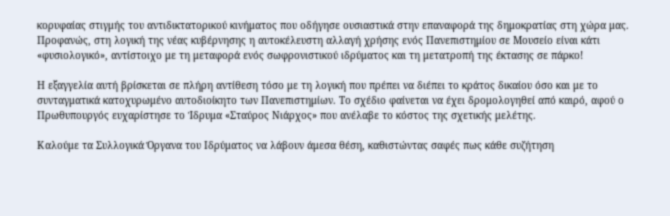κορυφαίας στιγμής του αντιδικτατορικού κινήματος που οδήγησε ουσιαστικά στην επαναφορά της δημοκρατίας στη χώρα μας. Προφανώς, στη λογική της νέας κυβέρνησης η αυτοκέλευστη αλλαγή χρήσης ενός Πανεπιστημίου σε Μουσείο είναι κάτι «φυσιολογικό», αντίστοιχο με τη μεταφορά ενός σωφρονιστικού ιδρύματος και τη μετατροπή της έκτασης σε πάρκο!

Η εξαγγελία αυτή βρίσκεται σε πλήρη αντίθεση τόσο με τη λογική που πρέπει να διέπει το κράτος δικαίου όσο και με το συνταγματικά κατοχυρωμένο αυτοδιοίκητο των Πανεπιστημίων. Το σχέδιο φαίνεται να έχει δρομολογηθεί από καιρό, αφού ο Πρωθυπουργός ευχαρίστησε το Ίδρυμα «Σταύρος Νιάρχος» που ανέλαβε το κόστος της σχετικής μελέτης.

Καλούμε τα Συλλογικά Όργανα του Ιδρύματος να λάβουν άμεσα θέση, καθιστώντας σαφές πως κάθε συζήτηση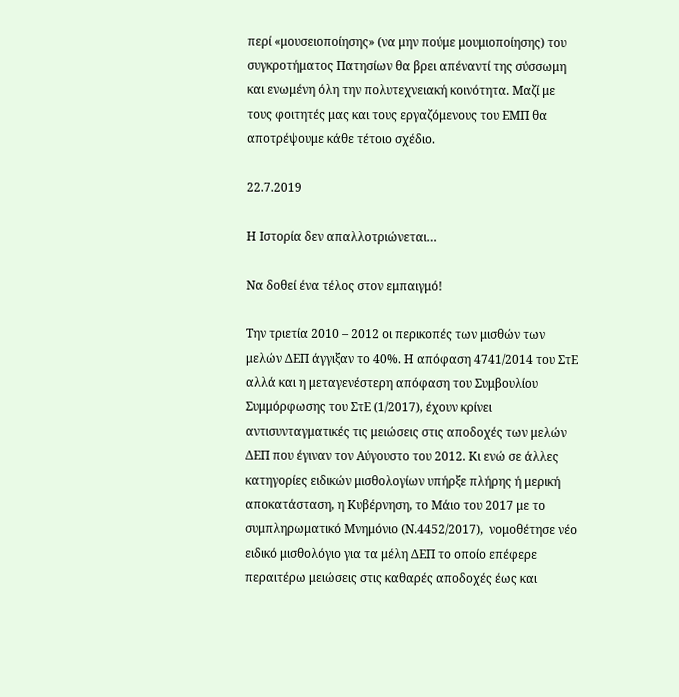περί «μουσειοποίησης» (να μην πούμε μουμιοποίησης) του συγκροτήματος Πατησίων θα βρει απέναντί της σύσσωμη και ενωμένη όλη την πολυτεχνειακή κοινότητα. Μαζί με τους φοιτητές μας και τους εργαζόμενους του ΕΜΠ θα αποτρέψουμε κάθε τέτοιο σχέδιο.

22.7.2019

Η Ιστορία δεν απαλλοτριώνεται…

Να δοθεί ένα τέλος στον εμπαιγμό!

Την τριετία 2010 – 2012 οι περικοπές των μισθών των μελών ΔΕΠ άγγιξαν το 40%. Η απόφαση 4741/2014 του ΣτΕ αλλά και η μεταγενέστερη απόφαση του Συμβουλίου Συμμόρφωσης του ΣτΕ (1/2017), έχουν κρίνει αντισυνταγματικές τις μειώσεις στις αποδοχές των μελών ΔΕΠ που έγιναν τον Αύγουστο του 2012. Κι ενώ σε άλλες κατηγορίες ειδικών μισθολογίων υπήρξε πλήρης ή μερική αποκατάσταση, η Κυβέρνηση, το Μάιο του 2017 με το συμπληρωματικό Μνημόνιο (Ν.4452/2017),  νομοθέτησε νέο ειδικό μισθολόγιο για τα μέλη ΔΕΠ το οποίο επέφερε περαιτέρω μειώσεις στις καθαρές αποδοχές έως και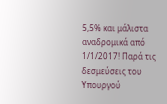5,5% και μάλιστα αναδρομικά από 1/1/2017! Παρά τις δεσμεύσεις του Υπουργού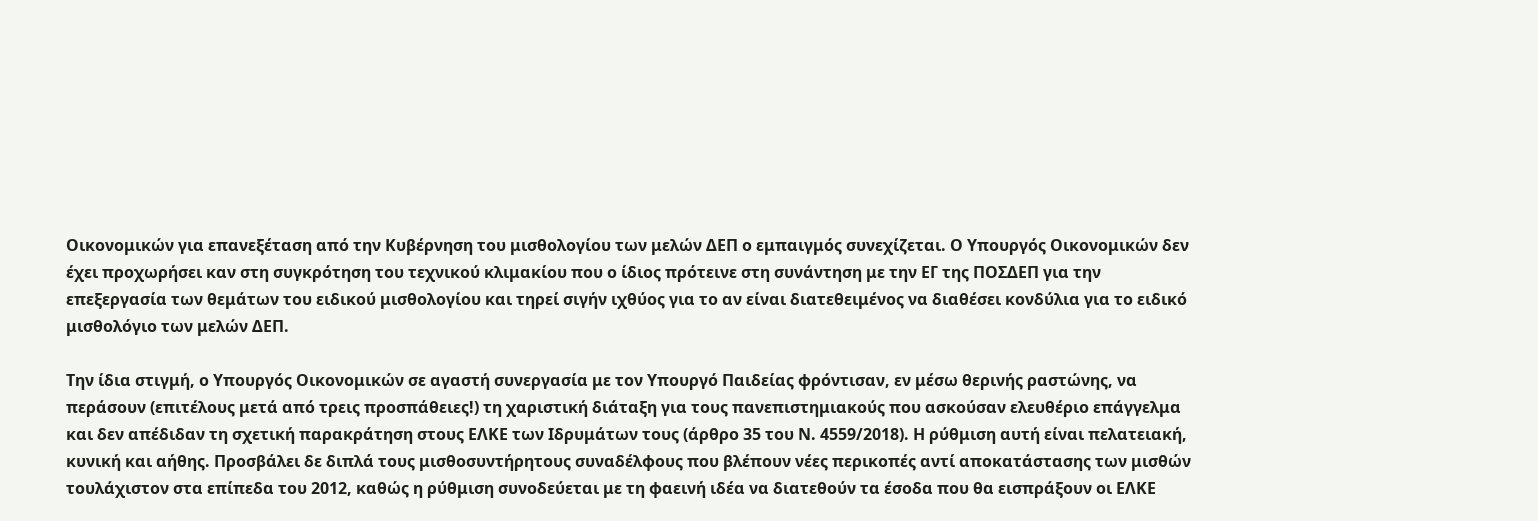Οικονομικών για επανεξέταση από την Κυβέρνηση του μισθολογίου των μελών ΔΕΠ ο εμπαιγμός συνεχίζεται. Ο Υπουργός Οικονομικών δεν έχει προχωρήσει καν στη συγκρότηση του τεχνικού κλιμακίου που ο ίδιος πρότεινε στη συνάντηση με την ΕΓ της ΠΟΣΔΕΠ για την επεξεργασία των θεμάτων του ειδικού μισθολογίου και τηρεί σιγήν ιχθύος για το αν είναι διατεθειμένος να διαθέσει κονδύλια για το ειδικό μισθολόγιο των μελών ΔΕΠ.

Την ίδια στιγμή, ο Υπουργός Οικονομικών σε αγαστή συνεργασία με τον Υπουργό Παιδείας φρόντισαν, εν μέσω θερινής ραστώνης, να περάσουν (επιτέλους μετά από τρεις προσπάθειες!) τη χαριστική διάταξη για τους πανεπιστημιακούς που ασκούσαν ελευθέριο επάγγελμα και δεν απέδιδαν τη σχετική παρακράτηση στους ΕΛΚΕ των Ιδρυμάτων τους (άρθρο 35 του Ν. 4559/2018). Η ρύθμιση αυτή είναι πελατειακή, κυνική και αήθης. Προσβάλει δε διπλά τους μισθοσυντήρητους συναδέλφους που βλέπουν νέες περικοπές αντί αποκατάστασης των μισθών τουλάχιστον στα επίπεδα του 2012, καθώς η ρύθμιση συνοδεύεται με τη φαεινή ιδέα να διατεθούν τα έσοδα που θα εισπράξουν οι ΕΛΚΕ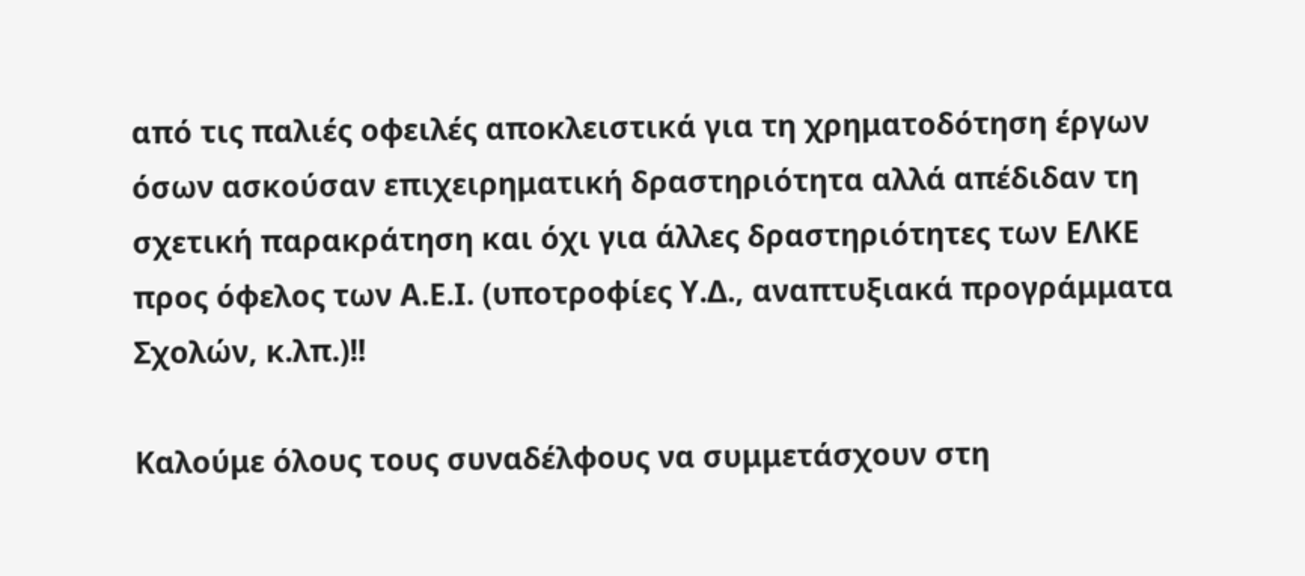από τις παλιές οφειλές αποκλειστικά για τη χρηματοδότηση έργων όσων ασκούσαν επιχειρηματική δραστηριότητα αλλά απέδιδαν τη σχετική παρακράτηση και όχι για άλλες δραστηριότητες των ΕΛΚΕ προς όφελος των Α.Ε.Ι. (υποτροφίες Υ.Δ., αναπτυξιακά προγράμματα Σχολών, κ.λπ.)!!

Καλούμε όλους τους συναδέλφους να συμμετάσχουν στη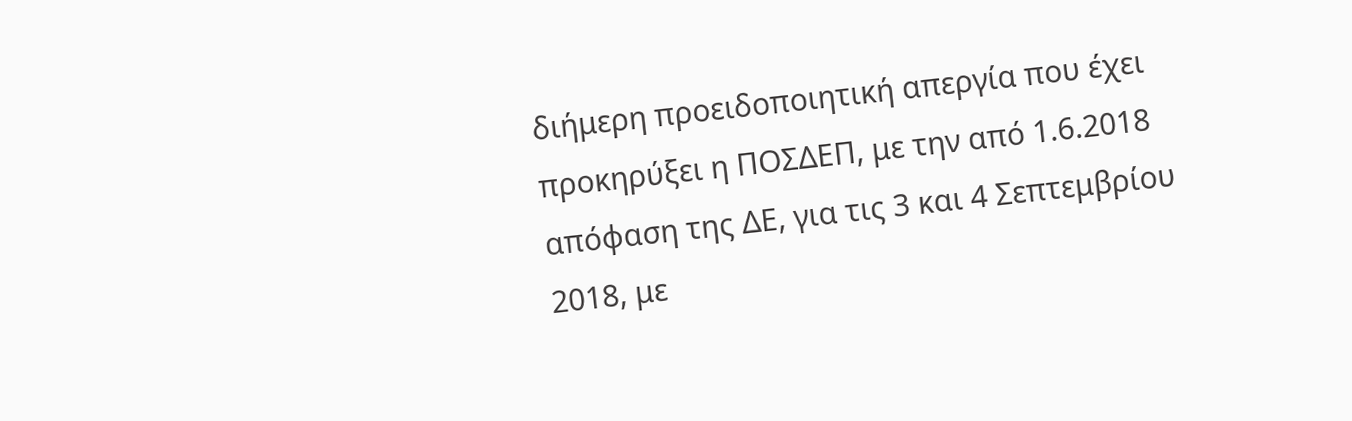διήμερη προειδοποιητική απεργία που έχει προκηρύξει η ΠΟΣΔΕΠ, με την από 1.6.2018 απόφαση της ΔΕ, για τις 3 και 4 Σεπτεμβρίου 2018, με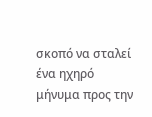σκοπό να σταλεί ένα ηχηρό μήνυμα προς την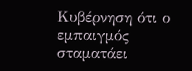Κυβέρνηση ότι ο εμπαιγμός σταματάει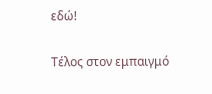εδώ!

Τέλος στον εμπαιγμό